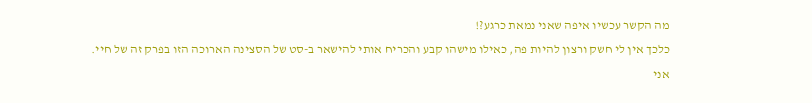מה הקשר עכשיו איפה שאני נמאת כרגע?!
כלכך אין לי חשק ורצון להיות פה, כאילו מישהו קבע והכריח אותי להישאר ב-סט של הסצינה הארוכה הזו בפרק זה של חיי.
אני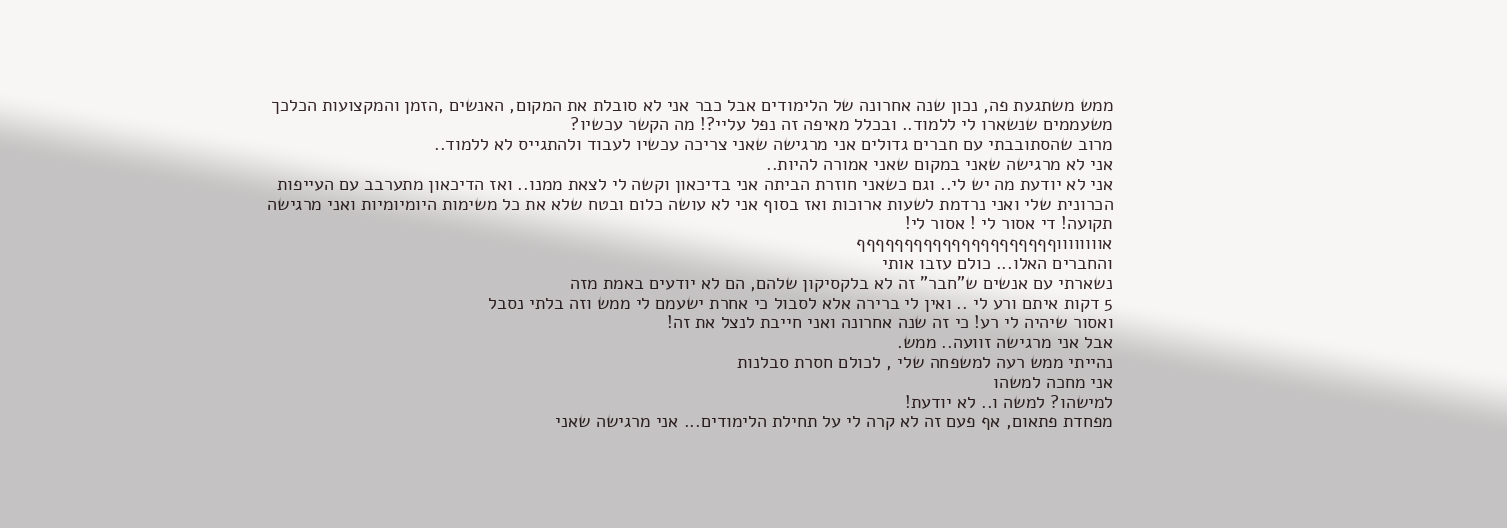ממש משתגעת פה, נכון שנה אחרונה של הלימודים אבל כבר אני לא סובלת את המקום, האנשים ,הזמן והמקצועות הכלכך משעממים שנשארו לי ללמוד.. ובכלל מאיפה זה נפל עליי?! מה הקשר עכשיו?
מרוב שהסתובבתי עם חברים גדולים אני מרגישה שאני צריכה עכשיו לעבוד ולהתגייס לא ללמוד..
אני לא מרגישה שאני במקום שאני אמורה להיות..
אני לא יודעת מה יש לי.. וגם כשאני חוזרת הביתה אני בדיכאון וקשה לי לצאת ממנו.. ואז הדיכאון מתערבב עם העייפות הכרונית שלי ואני נרדמת לשעות ארוכות ואז בסוף אני לא עושה כלום ובטח שלא את כל משימות היומיומיות ואני מרגישה תקועה! די אסור לי ! אסור לי!
אווווווווףףףףףףףףףףףףףףףףףףףףף
והחברים האלו... כולם עזבו אותי
נשארתי עם אנשים ש"חבר" זה לא בלקסיקון שלהם, הם לא יודעים באמת מזה
5 דקות איתם ורע לי .. ואין לי ברירה אלא לסבול כי אחרת ישעמם לי ממש וזה בלתי נסבל
ואסור שיהיה לי רע! כי זה שנה אחרונה ואני חייבת לנצל את זה!
אבל אני מרגישה זוועה.. ממש.
נהייתי ממש רעה למשפחה שלי , לכולם חסרת סבלנות
אני מחכה למשהו
למישהו? למשה ו.. לא יודעת!
מפחדת פתאום, אף פעם זה לא קרה לי על תחילת הלימודים... אני מרגישה שאני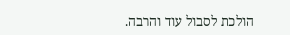הולכת לסבול עוד והרבה.